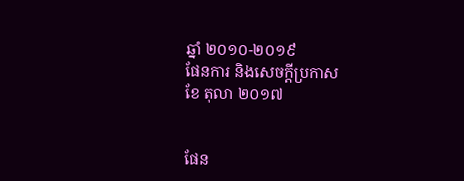ឆ្នាំ ២០១០-២០១៩
ផែនការ និងសេចក្ដីប្រកាស
ខែ តុលា ២០១៧


ផែន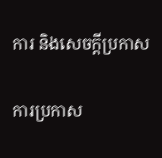ការ និងសេចក្ដីប្រកាស

ការប្រកាស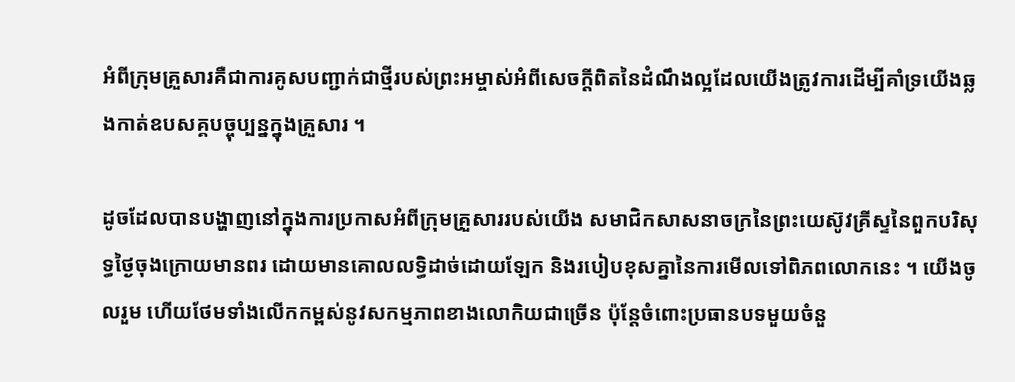អំពីក្រុមគ្រួសារគឺជាការគូសបញ្ជាក់ជាថ្មីរបស់ព្រះអម្ចាស់អំពីសេចក្ដីពិតនៃដំណឹងល្អដែលយើងត្រូវការដើម្បីគាំទ្រយើងឆ្លងកាត់ឧបសគ្គបច្ចុប្បន្នក្នុងគ្រួសារ ។

ដូចដែលបានបង្ហាញនៅក្នុងការប្រកាសអំពីក្រុមគ្រួសាររបស់យើង សមាជិកសាសនាចក្រនៃព្រះយេស៊ូវគ្រីស្ទនៃពួកបរិសុទ្ធថ្ងៃចុងក្រោយមានពរ ដោយមានគោលលទ្ធិដាច់ដោយឡែក និងរបៀបខុសគ្នានៃការមើលទៅពិភពលោកនេះ ។ យើងចូលរួម ហើយថែមទាំងលើកកម្ពស់នូវសកម្មភាពខាងលោកិយជាច្រើន ប៉ុន្តែចំពោះប្រធានបទមួយចំនួ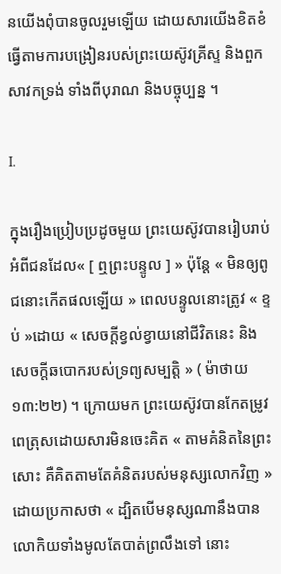នយើងពុំបានចូលរួមឡើយ ដោយសារយើងខិតខំធ្វើតាមការបង្រៀនរបស់ព្រះយេស៊ូវគ្រីស្ទ និងពួកសាវកទ្រង់ ទាំងពីបុរាណ និងបច្ចុប្បន្ន ។

I.

ក្នុងរឿងប្រៀបប្រដូចមួយ ព្រះយេស៊ូវបានរៀបរាប់អំពីជនដែល« [ ឮព្រះបន្ទូល ] » ប៉ុន្តែ « មិនឲ្យពូជនោះកើតផលឡើយ » ពេលបន្ទូលនោះត្រូវ « ខ្ទប់ »ដោយ « សេចក្តីខ្វល់ខ្វាយនៅជីវិតនេះ និងសេចក្តីឆបោករបស់ទ្រព្យសម្បត្តិ » ( ម៉ាថាយ ១៣:២២) ។ ក្រោយមក ព្រះយេស៊ូវបានកែតម្រូវពេត្រុសដោយសារមិនចេះគិត « តាមគំនិតនៃព្រះសោះ គឺគិតតាមតែគំនិតរបស់មនុស្សលោកវិញ » ដោយប្រកាសថា « ដ្បិតបើមនុស្សណានឹងបានលោកិយទាំងមូលតែបាត់ព្រលឹងទៅ នោះ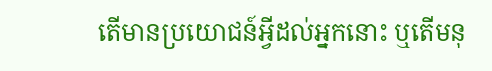តើមានប្រយោជន៍អ្វីដល់អ្នកនោះ ឬតើមនុ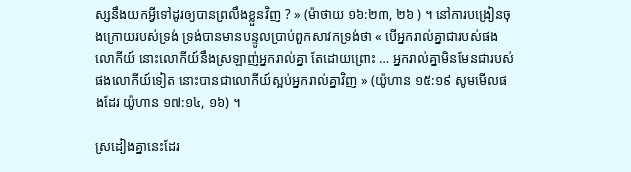ស្សនឹងយកអ្វីទៅដូរឲ្យបានព្រលឹងខ្លួនវិញ ? » (ម៉ាថាយ ១៦:២៣, ២៦ ) ។ នៅការបង្រៀនចុងក្រោយរបស់ទ្រង់ ទ្រង់បានមានបន្ទូលប្រាប់ពួកសាវកទ្រង់ថា « បើអ្នករាល់គ្នាជារបស់ផងលោកីយ៍ នោះលោកីយ៍នឹងស្រឡាញ់អ្នករាល់គ្នា តែដោយព្រោះ … អ្នករាល់គ្នាមិនមែនជារបស់ផងលោកីយ៍ទៀត នោះបានជាលោកីយ៍ស្អប់អ្នករាល់គ្នាវិញ » (យ៉ូហាន ១៥:១៩ សូមមើលផងដែរ យ៉ូហាន ១៧:១៤, ១៦) ។

ស្រដៀងគ្នានេះដែរ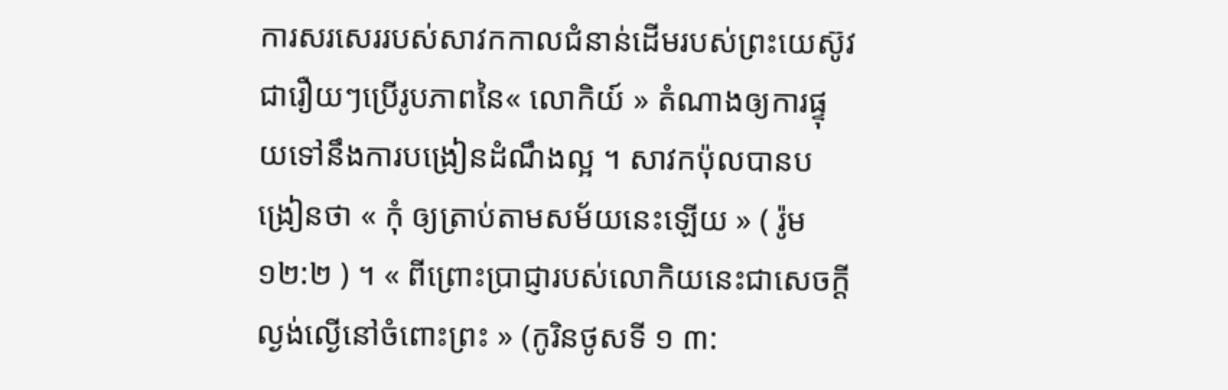ការសរសេររបស់សាវកកាលជំនាន់ដើមរបស់ព្រះយេស៊ូវជារឿយៗប្រើរូបភាពនៃ« លោកិយ៍ » តំណាងឲ្យការផ្ទុយទៅនឹងការបង្រៀនដំណឹងល្អ ។ សាវកប៉ុលបានបង្រៀនថា « កុំ ឲ្យត្រាប់តាមសម័យនេះឡើយ » ( រ៉ូម ១២:២ ) ។ « ពីព្រោះប្រាជ្ញារបស់លោកិយនេះជាសេចក្តីល្ងង់ល្ងើនៅចំពោះព្រះ » (កូរិនថូសទី ១ ៣: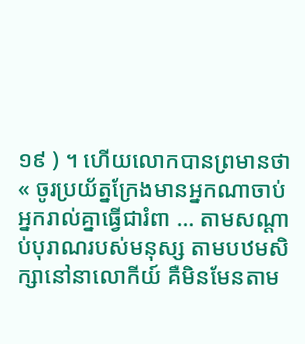១៩ ) ។ ហើយលោកបានព្រមានថា « ចូរប្រយ័ត្នក្រែងមានអ្នកណាចាប់អ្នករាល់គ្នាធ្វើជារំពា … តាមសណ្តាប់បុរាណរបស់មនុស្ស តាមបឋមសិក្សានៅនាលោកីយ៍ គឺមិនមែនតាម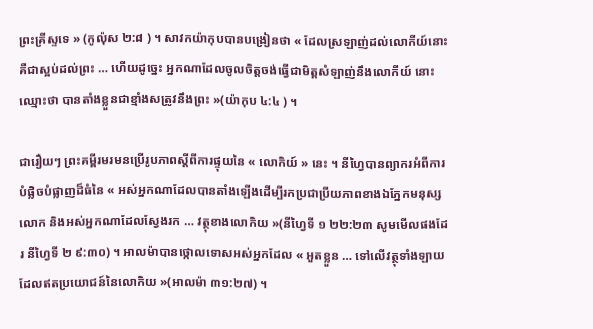ព្រះគ្រីស្ទទេ » (កូល៉ុស ២:៨ ) ។ សាវកយ៉ាកុបបានបង្រៀនថា « ដែលស្រឡាញ់ដល់លោកីយ៍នោះ គឺជាស្អប់ដល់ព្រះ … ហើយដូច្នេះ អ្នកណាដែលចូលចិត្តចង់ធ្វើជាមិត្តសំឡាញ់នឹងលោកីយ៍ នោះឈ្មោះថា បានតាំងខ្លួនជាខ្មាំងសត្រូវនឹងព្រះ »(យ៉ាកុប ៤:៤ ) ។

ជារឿយៗ ព្រះគម្ពីរមរមនប្រើរូបភាពស្ដីពីការផ្ទុយនៃ « លោកិយ៍ » នេះ ។ នីហ្វៃបានព្យាករអំពីការបំផ្លិចបំផ្លាញដ៏ធំនៃ « អស់អ្នកណាដែលបានតាំងឡើងដើម្បីរកប្រជាប្រីយភាពខាងឯភ្នែកមនុស្សលោក និងអស់អ្នកណាដែលស្វែងរក … វត្ថុខាងលោកិយ »(នីហ្វៃទី ១ ២២:២៣ សូមមើលផងដែរ នីហ្វៃទី ២ ៩:៣០) ។ អាលម៉ាបានថ្កោលទោសអស់អ្នកដែល « អួតខ្លួន … ទៅលើវត្ថុទាំងឡាយដែលឥតប្រយោជន៍នៃលោកិយ »(អាលម៉ា ៣១:២៧) ។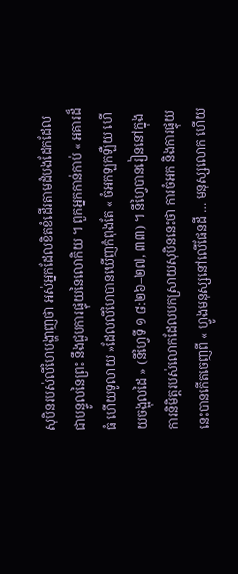សុបិនរបស់លីហៃបង្ហាញថា អស់អ្នកដែលខិតខំដើរតាមដំបងដែកដែលជាបន្ទូលនៃព្រះ នឹងជួបការផ្ទុយនៃលោកិយ ។ ពួកអ្នកកាន់កាប់ « អគារដ៏ធំ ហើយទូលាយ »ដែលលីហៃបានឃើញកំពុងតែ « ចំអកឡកឡឺយ ហើយចង្អុលដៃ » (នីហ្វៃទី ១ ៨:២៦–២៧, ៣៣) ។ នីហ្វៃបានរៀននៅក្នុងការនិមិត្តរបស់លោកដែលបកស្រាយសុបិននេះថា ការចំអក និងការផ្ទុយនេះបានកើតចេញពី « ហ្វូងមនុស្សនៅលើផែនដី … មនុស្សលោក ហើយ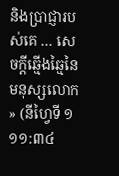និងប្រាជ្ញារបស់គេ … សេចក្ដីឆ្មើងឆ្មៃនៃមនុស្សលោក » (នីហ្វៃទី ១ ១១:៣៤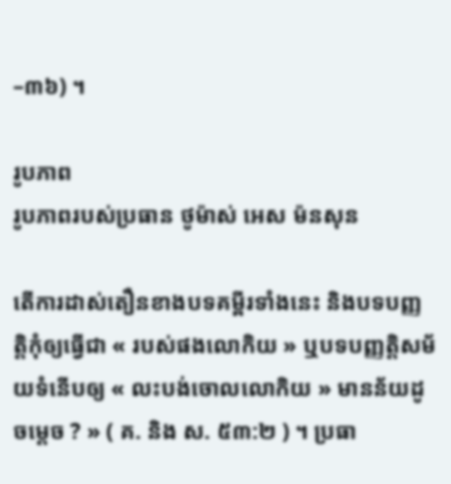–៣៦) ។

រូបភាព
រូបភាពរបស់ប្រធាន ថូម៉ាស់ អេស ម៉នសុន

តើការដាស់តឿនខាងបទគម្ពីរទាំងនេះ និងបទបញ្ញត្តិកុំឲ្យធ្វើជា « របស់ផងលោកិយ » ឬបទបញ្ញត្តិសម័យទំនើបឲ្យ « លះបង់ចោលលោកិយ » មានន័យដូចម្ដេច ? » ( គ. និង ស. ៥៣:២ ) ។ ប្រធា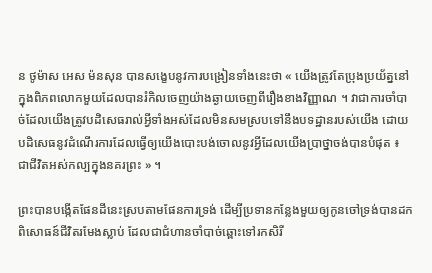ន ថូម៉ាស អេស ម៉នសុន បានសង្ខេបនូវការបង្រៀនទាំងនេះថា « យើងត្រូវតែប្រុងប្រយ័ត្ននៅក្នុងពិភពលោកមួយដែលបានរំកិលចេញយ៉ាងឆ្ងាយចេញពីរឿងខាងវិញ្ញាណ ។ វាជាការចាំបាច់ដែលយើងត្រូវបដិសេធរាល់អ្វីទាំងអស់ដែលមិនសមស្របទៅនឹងបទដ្ឋានរបស់យើង ដោយបដិសេធនូវដំណើរការដែលធ្វើឲ្យយើងបោះបង់ចោលនូវអ្វីដែលយើងប្រាថ្នាចង់បានបំផុត ៖ ជាជីវិតអស់កល្បក្នុងនគរព្រះ » ។

ព្រះបានបង្កើតផែនដីនេះស្របតាមផែនការទ្រង់ ដើម្បីប្រទានកន្លែងមួយឲ្យកូនចៅទ្រង់បានដកពិសោធន៍ជីវិតរមែងស្លាប់ ដែលជាជំហានចាំបាច់ឆ្ពោះទៅរកសិរី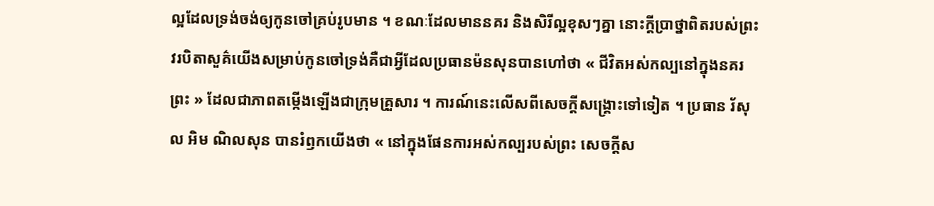ល្អដែលទ្រង់ចង់ឲ្យកូនចៅគ្រប់រូបមាន ។ ខណៈដែលមាននគរ និងសិរីល្អខុសៗគ្នា នោះក្ដីប្រាថ្នាពិតរបស់ព្រះវរបិតាសួគ៌យើងសម្រាប់កូនចៅទ្រង់គឺជាអ្វីដែលប្រធានម៉នសុនបានហៅថា « ជីវិតអស់កល្បនៅក្នុងនគរព្រះ » ដែលជាភាពតម្កើងឡើងជាក្រុមគ្រួសារ ។ ការណ៍នេះលើសពីសេចក្ដីសង្គ្រោះទៅទៀត ។ ប្រធាន រ័សុល អិម ណិលសុន បានរំឭកយើងថា « នៅក្នុងផែនការអស់កល្បរបស់ព្រះ សេចក្តីស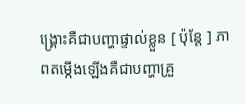ង្គ្រោះគឺជាបញ្ហាផ្ទាល់ខ្លួន [ ប៉ុន្តែ ] ភាពតម្កើងឡើងគឺជាបញ្ហាគ្រួ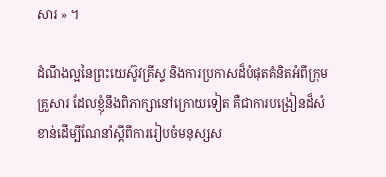សារ » ។

ដំណឹងល្អនៃព្រះយេស៊ូវគ្រីស្ទ និងការប្រកាសដ៏បំផុតគំនិតអំពីក្រុមគ្រួសារ ដែលខ្ញុំនឹងពិភាក្សានៅក្រោយទៀត គឺជាការបង្រៀនដ៏សំខាន់ដើម្បីណែនាំស្ដីពីការរៀបចំមនុស្សស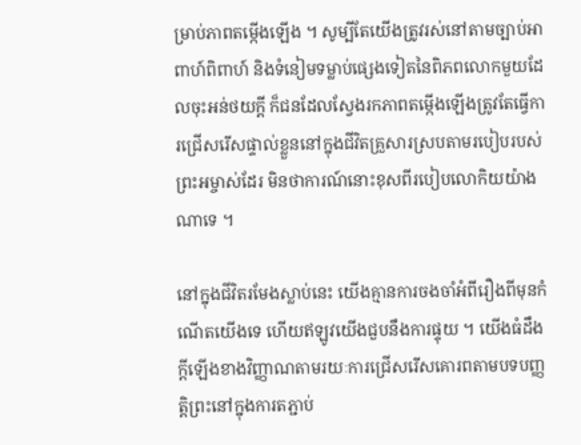ម្រាប់ភាពតម្កើងឡើង ។ សូម្បីតែយើងត្រូវរស់នៅតាមច្បាប់អាពាហ៍ពិពាហ៍ និងទំនៀមទម្លាប់ផ្សេងទៀតនៃពិភពលោកមួយដែលចុះអន់ថយក្ដី ក៏ជនដែលស្វែងរកភាពតម្កើងឡើងត្រូវតែធ្វើការជ្រើសរើសផ្ទាល់ខ្លួននៅក្នុងជីវិតគ្រួសារស្របតាមរបៀបរបស់ព្រះអម្ចាស់ដែរ មិនថាការណ៍នោះខុសពីរបៀបលោកិយយ៉ាងណាទេ ។

នៅក្នុងជីវិតរមែងស្លាប់នេះ យើងគ្មានការចងចាំអំពីរឿងពីមុនកំណើតយើងទេ ហើយឥឡូវយើងជួបនឹងការផ្ទុយ ។ យើងធំដឹងក្ដីឡើងខាងវិញ្ញាណតាមរយៈការជ្រើសរើសគោរពតាមបទបញ្ញត្តិព្រះនៅក្នុងការតភ្ជាប់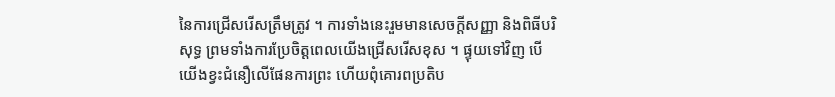នៃការជ្រើសរើសត្រឹមត្រូវ ។ ការទាំងនេះរួមមានសេចក្ដីសញ្ញា និងពិធីបរិសុទ្ធ ព្រមទាំងការប្រែចិត្តពេលយើងជ្រើសរើសខុស ។ ផ្ទុយទៅវិញ បើយើងខ្វះជំនឿលើផែនការព្រះ ហើយពុំគោរពប្រតិប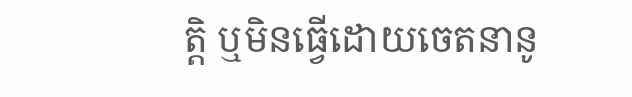ត្តិ ឬមិនធ្វើដោយចេតនានូ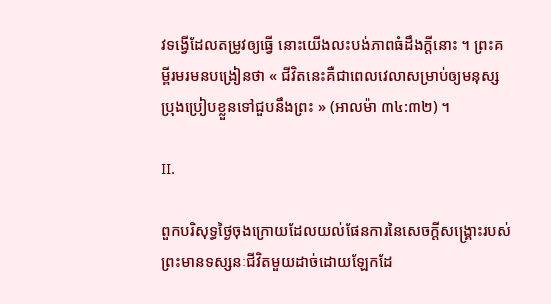វទង្វើដែលតម្រូវឲ្យធ្វើ នោះយើងលះបង់ភាពធំដឹងក្ដីនោះ ។ ព្រះគម្ពីរមរមនបង្រៀនថា « ជីវិតនេះគឺជាពេលវេលាសម្រាប់ឲ្យមនុស្សប្រុងប្រៀបខ្លួនទៅជួបនឹងព្រះ » (អាលម៉ា ៣៤:៣២) ។

II.

ពួកបរិសុទ្ធថ្ងៃចុងក្រោយដែលយល់ផែនការនៃសេចក្តីសង្គ្រោះរបស់ព្រះមានទស្សនៈជីវិតមួយដាច់ដោយឡែកដែ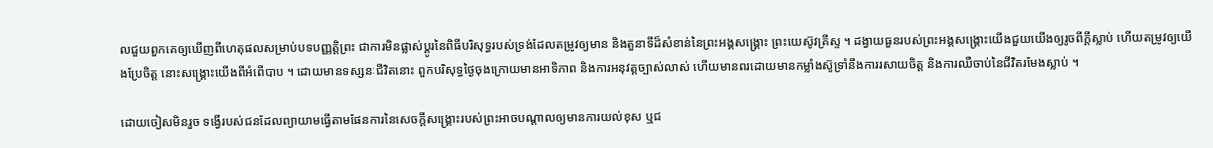លជួយពួកគេឲ្យឃើញពីហេតុផលសម្រាប់បទបញ្ញត្តិព្រះ ជាការមិនផ្លាស់ប្ដូរនៃពិធីបរិសុទ្ធរបស់ទ្រង់ដែលតម្រូវឲ្យមាន និងតួនាទីដ៏សំខាន់នៃព្រះអង្គសង្គ្រោះ ព្រះយេស៊ូវគ្រីស្ទ ។ ដង្វាយធួនរបស់ព្រះអង្គសង្គ្រោះយើងជួយយើងឲ្យរូចពីក្ដីស្លាប់ ហើយតម្រូវឲ្យយើងប្រែចិត្ត នោះសង្គ្រោះយើងពីអំពើបាប ។ ដោយមានទស្សនៈជីវិតនោះ ពួកបរិសុទ្ធថ្ងៃចុងក្រោយមានអាទិភាព និងការអនុវត្តច្បាស់លាស់ ហើយមានពរដោយមានកម្លាំងស៊ូទ្រាំនឹងការរសាយចិត្ត និងការឈឺចាប់នៃជីវិតរមែងស្លាប់ ។

ដោយចៀសមិនរួច ទង្វើរបស់ជនដែលព្យាយាមធ្វើតាមផែនការនៃសេចក្តីសង្គ្រោះរបស់ព្រះអាចបណ្ដាលឲ្យមានការយល់ខុស ឬជ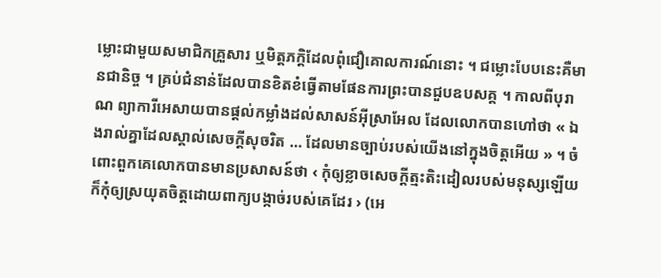ម្លោះជាមួយសមាជិកគ្រួសារ ឬមិត្តភក្ដិដែលពុំជឿគោលការណ៍នោះ ។ ជម្លោះបែបនេះគឺមានជានិច្ច ។ គ្រប់ជំនាន់ដែលបានខិតខំធ្វើតាមផែនការព្រះបានជួបឧបសគ្គ ។ កាលពីបុរាណ ព្យាការីអេសាយបានផ្ដល់កម្លាំងដល់សាសន៍អ៊ីស្រាអែល ដែលលោកបានហៅថា « ឯងរាល់គ្នាដែលស្គាល់សេចក្តីសុចរិត … ដែលមានច្បាប់របស់យើងនៅក្នុងចិត្តអើយ » ។ ចំពោះពួកគេលោកបានមានប្រសាសន៍ថា ‹ កុំឲ្យខ្លាចសេចក្ដីត្មះតិះដៀលរបស់មនុស្សឡើយ ក៏កុំឲ្យស្រយុតចិត្តដោយពាក្យបង្កាច់របស់គេដែរ › (អេ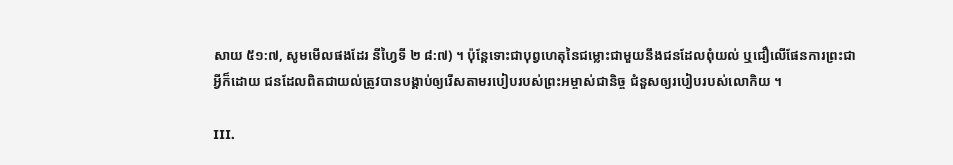សាយ ៥១:៧, សូមមើលផងដែរ នីហ្វៃទី ២ ៨:៧) ។ ប៉ុន្តែទោះជាបុព្វហេតុនៃជម្លោះជាមួយនឹងជនដែលពុំយល់ ឬជឿលើផែនការព្រះជាអ្វីក៏ដោយ ជនដែលពិតជាយល់ត្រូវបានបង្គាប់ឲ្យរើសតាមរបៀបរបស់ព្រះអម្ចាស់ជានិច្ច ជំនួសឲ្យរបៀបរបស់លោកិយ ។

III.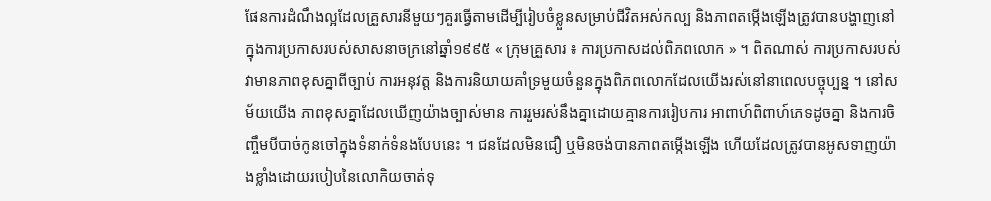ផែនការដំណឹងល្អដែលគ្រួសារនីមួយៗគួរធ្វើតាមដើម្បីរៀបចំខ្លួនសម្រាប់ជីវិតអស់កល្ប និងភាពតម្កើងឡើងត្រូវបានបង្ហាញនៅក្នុងការប្រកាសរបស់សាសនាចក្រនៅឆ្នាំ១៩៩៥ « ក្រុមគ្រួសារ ៖ ការប្រកាសដល់ពិភពលោក » ។ ពិតណាស់ ការប្រកាសរបស់វាមានភាពខុសគ្នាពីច្បាប់ ការអនុវត្ត និងការនិយាយគាំទ្រមួយចំនួនក្នុងពិភពលោកដែលយើងរស់នៅនាពេលបច្ចុប្បន្ន ។ នៅសម័យយើង ភាពខុសគ្នាដែលឃើញយ៉ាងច្បាស់មាន ការរួមរស់នឹងគ្នាដោយគ្មានការរៀបការ អាពាហ៍ពិពាហ៍ភេទដូចគ្នា និងការចិញ្ចឹមបីបាច់កូនចៅក្នុងទំនាក់ទំនងបែបនេះ ។ ជនដែលមិនជឿ ឬមិនចង់បានភាពតម្កើងឡើង ហើយដែលត្រូវបានអូសទាញយ៉ាងខ្លាំងដោយរបៀបនៃលោកិយចាត់ទុ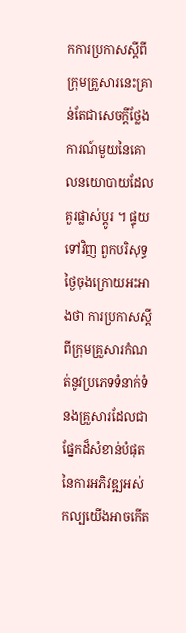កការប្រកាសស្ដីពីក្រុមគ្រួសារនេះគ្រាន់តែជាសេចក្ដីថ្លែងការណ៍មួយនៃគោលនយោបាយដែលគួរផ្លាស់ប្ដូរ ។ ផ្ទុយទៅវិញ ពួកបរិសុទ្ធថ្ងៃចុងក្រោយអះអាងថា ការប្រកាសស្ដីពីក្រុមគ្រួសារកំណត់នូវប្រភេទទំនាក់ទំនងគ្រួសារដែលជាផ្នែកដ៏សំខាន់បំផុតនៃការអភិវឌ្ឍអស់កល្បយើងអាចកើត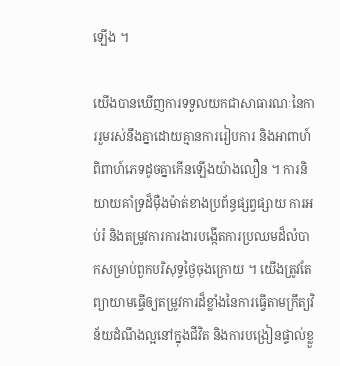ឡើង ។

យើងបានឃើញការទទួលយកជាសាធារណៈនៃការរួមរស់នឹងគ្នាដោយគ្មានការរៀបការ និងអាពាហ៍ពិពាហ៍ភេទដូចគ្នាកើនឡើងយ៉ាងលឿន ។ ការនិយាយគាំទ្រដ៏ម៉ឺងម៉ាត់ខាងប្រព័ន្ធផ្សព្វផ្សាយ ការអប់រំ និងតម្រូវការការងារបង្កើតការប្រឈមដ៏លំបាកសម្រាប់ពួកបរិសុទ្ធថ្ងៃចុងក្រោយ ។ យើងត្រូវតែព្យាយាមធ្វើឲ្យតម្រូវការដ៏ខ្លាំងនៃការធ្វើតាមក្រឹត្យវិន័យដំណឹងល្អនៅក្នុងជីវិត និងការបង្រៀនផ្ទាល់ខ្លួ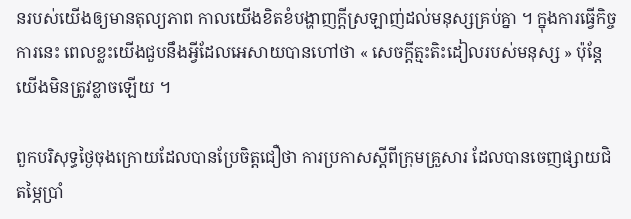នរបស់យើងឲ្យមានតុល្យភាព កាលយើងខិតខំបង្ហាញក្ដីស្រឡាញ់ដល់មនុស្សគ្រប់គ្នា ។ ក្នុងការធ្វើកិច្ចការនេះ ពេលខ្លះយើងជួបនឹងអ្វីដែលអេសាយបានហៅថា « សេចក្តីត្មះតិះដៀលរបស់មនុស្ស » ប៉ុន្តែយើងមិនត្រូវខ្លាចឡើយ ។

ពួកបរិសុទ្ធថ្ងៃចុងក្រោយដែលបានប្រែចិត្តជឿថា ការប្រកាសស្ដីពីក្រុមគ្រួសារ ដែលបានចេញផ្សាយជិតម្ភៃប្រាំ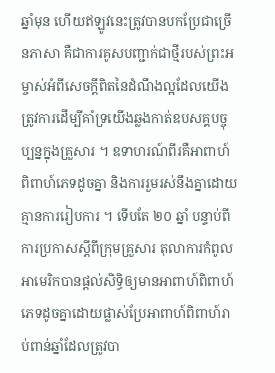ឆ្នាំមុន ហើយឥឡូវនេះត្រូវបានបកប្រែជាច្រើនភាសា គឺជាការគូសបញ្ជាក់ជាថ្មីរបស់ព្រះអម្ចាស់អំពីសេចក្ដីពិតនៃដំណឹងល្អដែលយើងត្រូវការដើម្បីគាំទ្រយើងឆ្លងកាត់ឧបសគ្គបច្ចុប្បន្នក្នុងគ្រួសារ ។ ឧទាហរណ៍ពីរគឺអាពាហ៍ពិពាហ៍ភេទដូចគ្នា និងការរួមរស់នឹងគ្នាដោយគ្មានការរៀបការ ។ ទើបតែ ២០ ឆ្នាំ បន្ទាប់ពីការប្រកាសស្ដីពីក្រុមគ្រួសារ តុលាការកំពូលអាមេរិកបានផ្ដល់សិទ្ធិឲ្យមានអាពាហ៍ពិពាហ៍ភេទដូចគ្នាដោយផ្លាស់ប្រែអាពាហ៍ពិពាហ៍រាប់ពាន់ឆ្នាំដែលត្រូវបា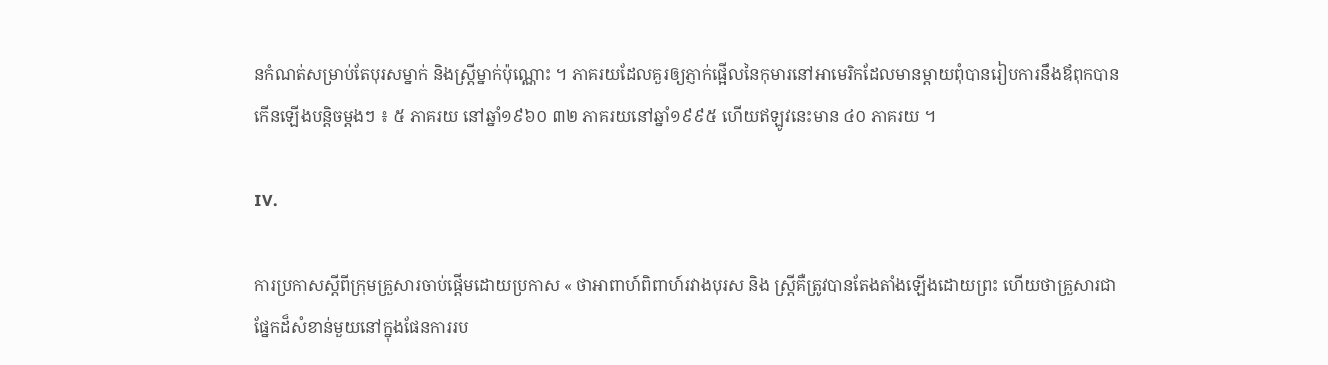នកំណត់សម្រាប់តែបុរសម្នាក់ និងស្ត្រីម្នាក់ប៉ុណ្ណោះ ។ ភាគរយដែលគួរឲ្យភ្ញាក់ផ្អើលនៃកុមារនៅអាមេរិកដែលមានម្ដាយពុំបានរៀបការនឹងឪពុកបានកើនឡើងបន្តិចម្ដងៗ ៖ ៥ ភាគរយ នៅឆ្នាំ១៩៦០ ៣២ ភាគរយនៅឆ្នាំ១៩៩៥ ហើយឥឡូវនេះមាន ៤០ ភាគរយ ។

IV.

ការប្រកាសស្ដីពីក្រុមគ្រួសារចាប់ផ្ដើមដោយប្រកាស « ថាអាពាហ៍ពិពាហ៍រវាងបុរស និង ស្ត្រីគឺត្រូវបានតែងតាំងឡើងដោយព្រះ ហើយថាគ្រួសារជាផ្នែកដ៏សំខាន់មួយនៅក្នុងផែនការរប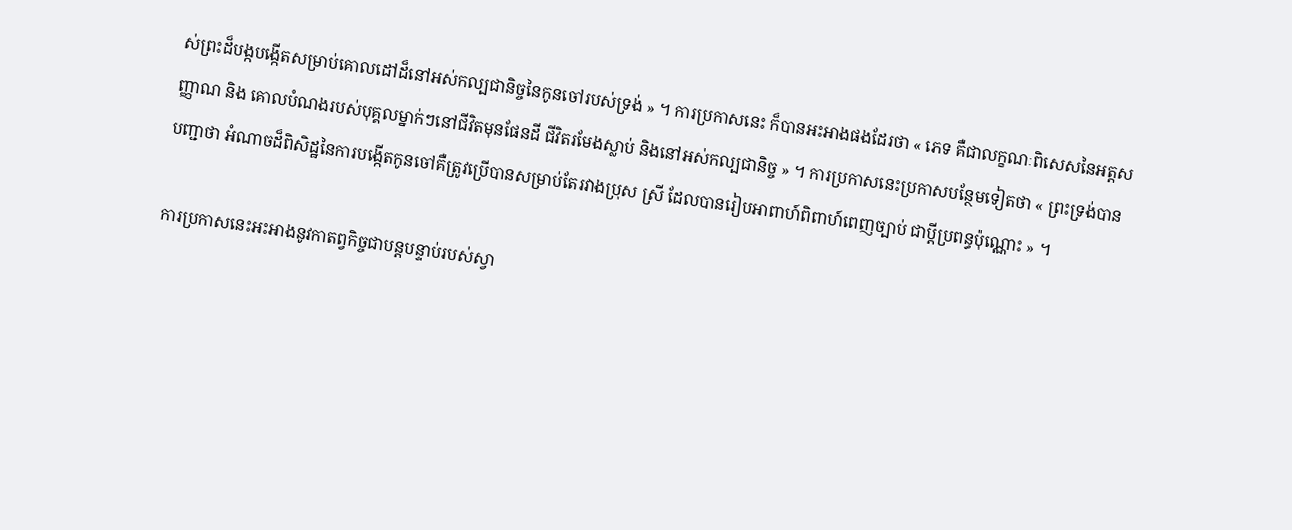ស់ព្រះដ៏បង្កបង្កើតសម្រាប់គោលដៅដ៏នៅអស់កល្បជានិច្ចនៃកូនចៅរបស់ទ្រង់ » ។ ការប្រកាសនេះ ក៏បានអះអាងផងដែរថា « ភេទ គឺជាលក្ខណៈពិសេសនៃអត្តសញ្ញាណ និង គោលបំណងរបស់បុគ្គលម្នាក់ៗនៅជីវិតមុនផែនដី ជីវិតរមែងស្លាប់ និងនៅអស់កល្បជានិច្ច » ។ ការប្រកាសនេះប្រកាសបន្ថែមទៀតថា « ព្រះទ្រង់បានបញ្ជាថា អំណាចដ៏ពិសិដ្ឋនៃការបង្កើតកូនចៅគឺត្រូវប្រើបានសម្រាប់តែរវាងប្រុស ស្រី ដែលបានរៀបអាពាហ៍ពិពាហ៍ពេញច្បាប់ ជាប្តីប្រពន្ធប៉ុណ្ណោះ » ។

ការប្រកាសនេះអះអាងនូវកាតព្វកិច្ចជាបន្តបន្ទាប់របស់ស្វា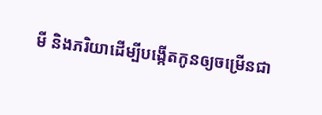មី និងភរិយាដើម្បីបង្កើតកូនឲ្យចម្រើនជា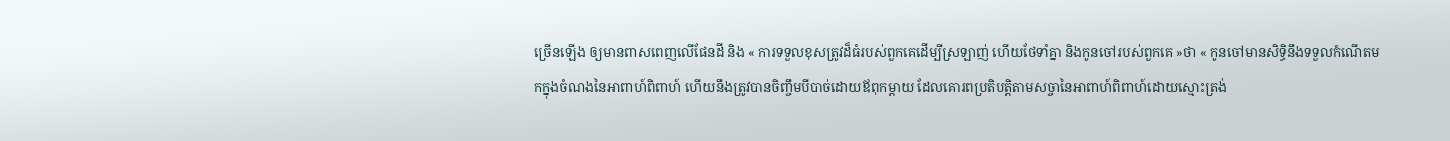ច្រើនឡើង ឲ្យមានពាសពេញលើផែនដី និង « ការទទួលខុសត្រូវដ៏ធំរបស់ពួកគេដើម្បីស្រឡាញ់ ហើយថែទាំគ្នា និងកូនចៅរបស់ពួកគេ »ថា « កូនចៅមានសិទ្ធិនឹងទទួលកំណើតមកក្នុងចំណងនៃអាពាហ៍ពិពាហ៍ ហើយនឹងត្រូវបានចិញ្ចឹមបីបាច់ដោយឪពុកម្ដាយ ដែលគោរពប្រតិបត្តិតាមសច្ចានៃអាពាហ៍ពិពាហ៍ដោយស្មោះត្រង់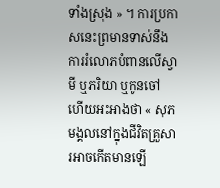ទាំងស្រុង » ។ ការប្រកាសនេះព្រមានទាស់នឹងការរំលោភបំពានលើស្វាមី ឬភរិយា ឬកូនចៅ ហើយអះអាងថា « សុភមង្គលនៅក្នុងជីវិតគ្រួសារអាចកើតមានឡើ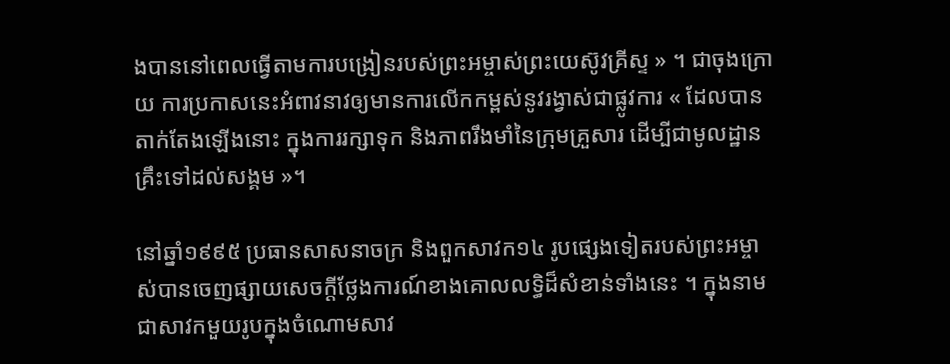ងបាននៅពេលធ្វើតាមការបង្រៀនរបស់ព្រះអម្ចាស់ព្រះយេស៊ូវគ្រីស្ទ » ។ ជាចុងក្រោយ ការប្រកាសនេះអំពាវនាវឲ្យមានការលើកកម្ពស់នូវរង្វាស់ជាផ្លូវការ « ដែលបានតាក់តែងឡើងនោះ ក្នុងការរក្សាទុក និងភាពរឹងមាំនៃក្រុមគ្រួសារ ដើម្បីជាមូលដ្ឋានគ្រឹះទៅដល់សង្គម »។

នៅឆ្នាំ១៩៩៥ ប្រធានសាសនាចក្រ និងពួកសាវក១៤ រូបផ្សេងទៀតរបស់ព្រះអម្ចាស់បានចេញផ្សាយសេចក្ដីថ្លែងការណ៍ខាងគោលលទ្ធិដ៏សំខាន់ទាំងនេះ ។ ក្នុងនាមជាសាវកមួយរូបក្នុងចំណោមសាវ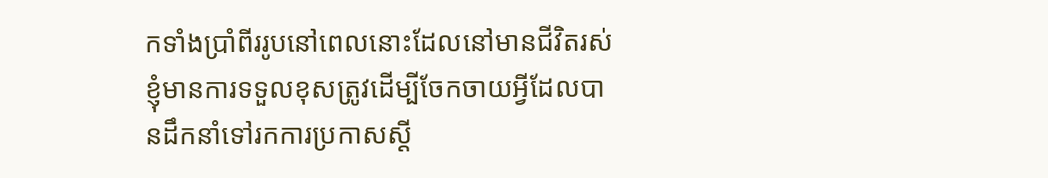កទាំងប្រាំពីររូបនៅពេលនោះដែលនៅមានជីវិតរស់ ខ្ញុំមានការទទួលខុសត្រូវដើម្បីចែកចាយអ្វីដែលបានដឹកនាំទៅរកការប្រកាសស្ដី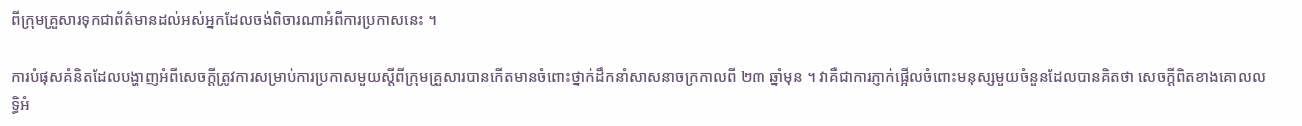ពីក្រុមគ្រួសារទុកជាព័ត៌មានដល់អស់អ្នកដែលចង់ពិចារណាអំពីការប្រកាសនេះ ។

ការបំផុសគំនិតដែលបង្ហាញអំពីសេចក្ដីត្រូវការសម្រាប់ការប្រកាសមួយស្ដីពីក្រុមគ្រួសារបានកើតមានចំពោះថ្នាក់ដឹកនាំសាសនាចក្រកាលពី ២៣ ឆ្នាំមុន ។ វាគឺជាការភ្ញាក់ផ្អើលចំពោះមនុស្សមួយចំនួនដែលបានគិតថា សេចក្ដីពិតខាងគោលលទ្ធិអំ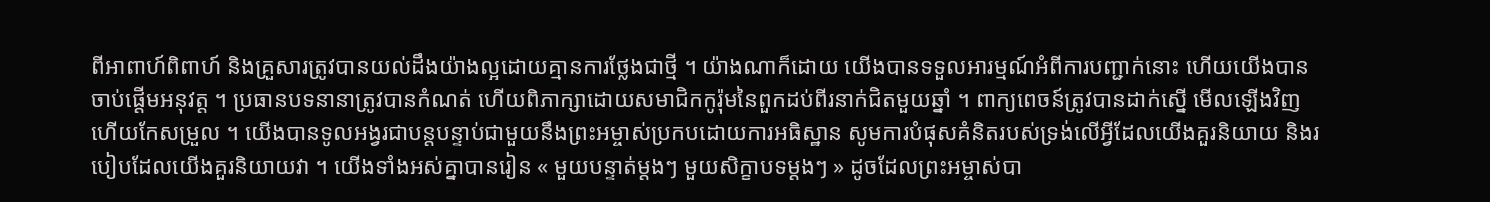ពីអាពាហ៍ពិពាហ៍ និងគ្រួសារត្រូវបានយល់ដឹងយ៉ាងល្អដោយគ្មានការថ្លែងជាថ្មី ។ យ៉ាងណាក៏ដោយ យើងបានទទួលអារម្មណ៍អំពីការបញ្ជាក់នោះ ហើយយើងបានចាប់ផ្ដើមអនុវត្ត ។ ប្រធានបទនានាត្រូវបានកំណត់ ហើយពិភាក្សាដោយសមាជិកកូរ៉ុមនៃពួកដប់ពីរនាក់ជិតមួយឆ្នាំ ។ ពាក្យពេចន៍ត្រូវបានដាក់ស្នើ មើលឡើងវិញ ហើយកែសម្រួល ។ យើងបានទូលអង្វរជាបន្តបន្ទាប់ជាមួយនឹងព្រះអម្ចាស់ប្រកបដោយការអធិស្ឋាន សូមការបំផុសគំនិតរបស់ទ្រង់លើអ្វីដែលយើងគួរនិយាយ និងរបៀបដែលយើងគួរនិយាយវា ។ យើងទាំងអស់គ្នាបានរៀន « មួយបន្ទាត់ម្ដងៗ មួយសិក្ខាបទម្ដងៗ » ដូចដែលព្រះអម្ចាស់បា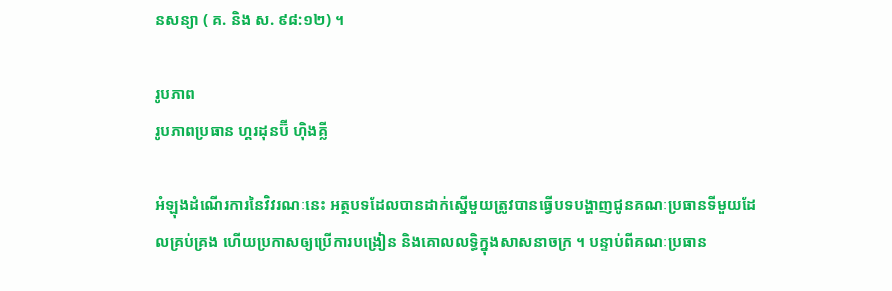នសន្យា ( គ. និង ស. ៩៨:១២) ។

រូបភាព
រូបភាពប្រធាន ហ្គរដុនប៊ី ហ៊ិងគ្លី

អំឡុងដំណើរការនៃវិវរណៈនេះ អត្ថបទដែលបានដាក់ស្នើមួយត្រូវបានធ្វើបទបង្ហាញជូនគណៈប្រធានទីមួយដែលគ្រប់គ្រង ហើយប្រកាសឲ្យប្រើការបង្រៀន និងគោលលទ្ធិក្នុងសាសនាចក្រ ។ បន្ទាប់ពីគណៈប្រធាន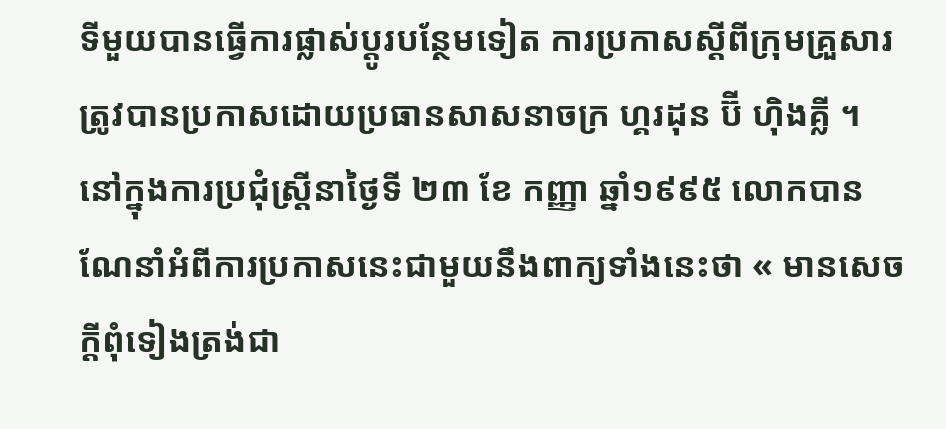ទីមួយបានធ្វើការផ្លាស់ប្ដូរបន្ថែមទៀត ការប្រកាសស្ដីពីក្រុមគ្រួសារត្រូវបានប្រកាសដោយប្រធានសាសនាចក្រ ហ្គរដុន ប៊ី ហ៊ិងគ្លី ។ នៅក្នុងការប្រជុំស្ត្រីនាថ្ងៃទី ២៣ ខែ កញ្ញា ឆ្នាំ១៩៩៥ លោកបានណែនាំអំពីការប្រកាសនេះជាមួយនឹងពាក្យទាំងនេះថា « មានសេចក្ដីពុំទៀងត្រង់ជា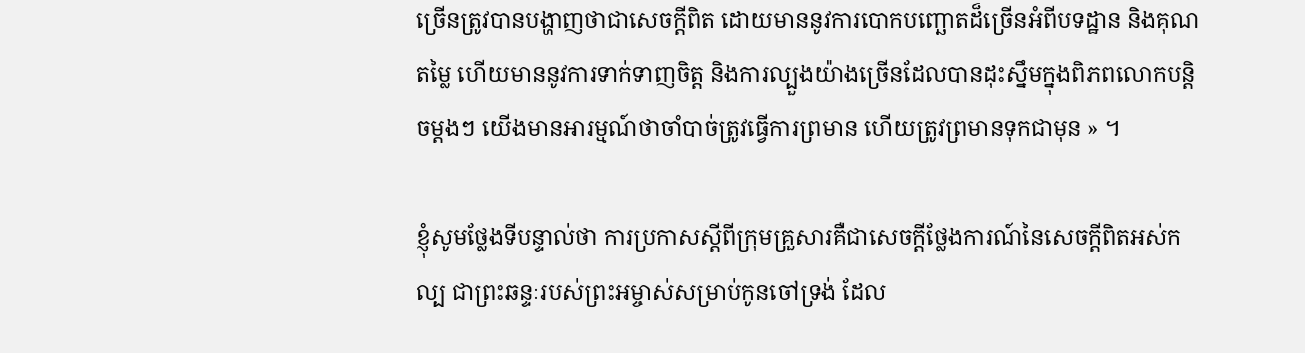ច្រើនត្រូវបានបង្ហាញថាជាសេចក្ដីពិត ដោយមាននូវការបោកបញ្ឆោតដ៏ច្រើនអំពីបទដ្ឋាន និងគុណតម្លៃ ហើយមាននូវការទាក់ទាញចិត្ត និងការល្បួងយ៉ាងច្រើនដែលបានដុះស្នឹមក្នុងពិភពលោកបន្តិចម្តងៗ យើងមានអារម្មណ៍ថាចាំបាច់ត្រូវធ្វើការព្រមាន ហើយត្រូវព្រមានទុកជាមុន » ។

ខ្ញុំសូមថ្លែងទីបន្ទាល់ថា ការប្រកាសស្ដីពីក្រុមគ្រួសារគឺជាសេចក្ដីថ្លែងការណ៍នៃសេចក្ដីពិតអស់កល្ប ជាព្រះឆន្ទៈរបស់ព្រះអម្ចាស់សម្រាប់កូនចៅទ្រង់ ដែល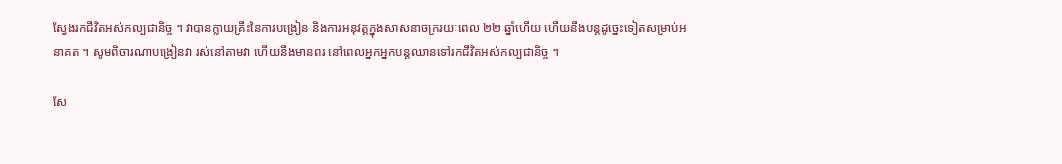ស្វែងរកជីវិតអស់កល្បជានិច្ច ។ វាបានក្លាយគ្រឹះនៃការបង្រៀន និងការអនុវត្តក្នុងសាសនាចក្ររយៈពេល ២២ ឆ្នាំហើយ ហើយនឹងបន្តដូច្នេះទៀតសម្រាប់អនាគត ។ សូមពិចារណាបង្រៀនវា រស់នៅតាមវា ហើយនឹងមានពរ នៅពេលអ្នកអ្នកបន្តឈានទៅរកជីវិតអស់កល្បជានិច្ច ។

សែ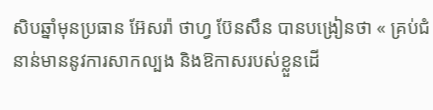សិបឆ្នាំមុនប្រធាន អ៊ែសរ៉ា ថាហ្វ ប៊ែនសឹន បានបង្រៀនថា « គ្រប់ជំនាន់មាននូវការសាកល្បង និងឱកាសរបស់ខ្លួនដើ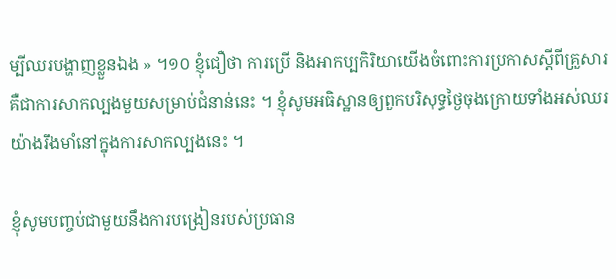ម្បីឈរបង្ហាញខ្លួនឯង » ។១០ ខ្ញុំជឿថា ការប្រើ និងអាកប្បកិរិយាយើងចំពោះការប្រកាសស្ដីពីគ្រួសារគឺជាការសាកល្បងមួយសម្រាប់ជំនាន់នេះ ។ ខ្ញុំសូមអធិស្ឋានឲ្យពួកបរិសុទ្ធថ្ងៃចុងក្រោយទាំងអស់ឈរយ៉ាងរឹងមាំនៅក្នុងការសាកល្បងនេះ ។

ខ្ញុំសូមបញ្ចប់ជាមួយនឹងការបង្រៀនរបស់ប្រធាន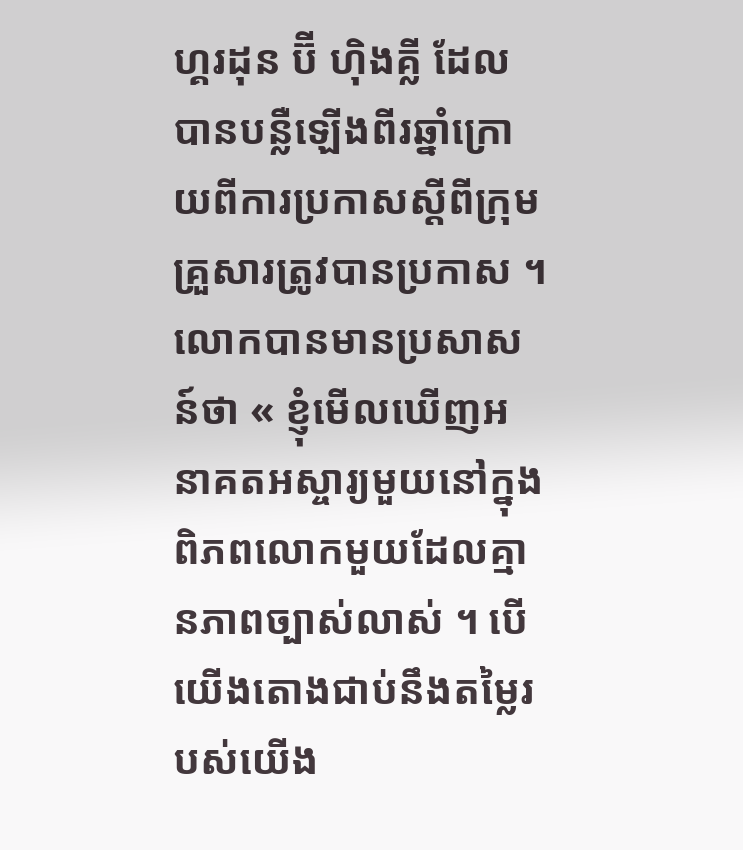ហ្គរដុន ប៊ី ហ៊ិងគ្លី ដែលបានបន្លឺឡើងពីរឆ្នាំក្រោយពីការប្រកាសស្ដីពីក្រុមគ្រួសារត្រូវបានប្រកាស ។ លោកបានមានប្រសាសន៍ថា « ខ្ញុំមើលឃើញអនាគតអស្ចារ្យមួយនៅក្នុងពិភពលោកមួយដែលគ្មានភាពច្បាស់លាស់ ។ បើយើងតោងជាប់នឹងតម្លៃរបស់យើង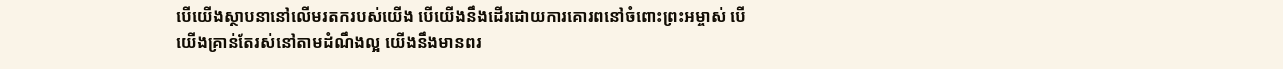បើយើងស្ថាបនានៅលើមរតករបស់យើង បើយើងនឹងដើរដោយការគោរពនៅចំពោះព្រះអម្ចាស់ បើយើងគ្រាន់តែរស់នៅតាមដំណឹងល្អ យើងនឹងមានពរ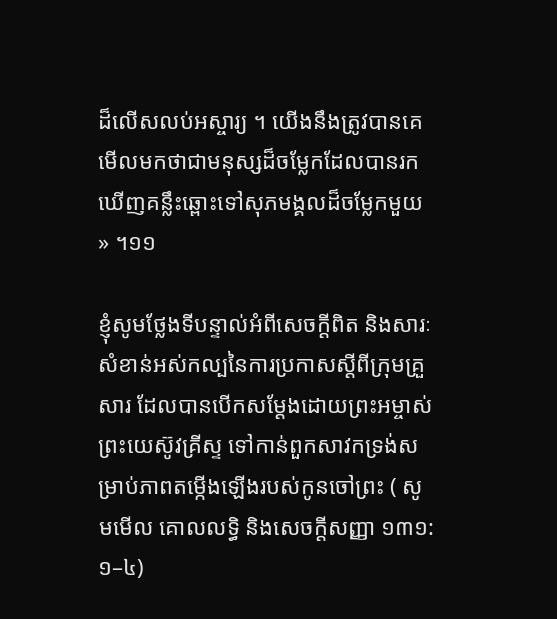ដ៏លើសលប់អស្ចារ្យ ។ យើងនឹងត្រូវបានគេមើលមកថាជាមនុស្សដ៏ចម្លែកដែលបានរកឃើញគន្លឹះឆ្ពោះទៅសុភមង្គលដ៏ចម្លែកមួយ » ។១១

ខ្ញុំសូមថ្លែងទីបន្ទាល់អំពីសេចក្ដីពិត និងសារៈសំខាន់អស់កល្បនៃការប្រកាសស្ដីពីក្រុមគ្រួសារ ដែលបានបើកសម្ដែងដោយព្រះអម្ចាស់ ព្រះយេស៊ូវគ្រីស្ទ ទៅកាន់ពួកសាវកទ្រង់សម្រាប់ភាពតម្កើងឡើងរបស់កូនចៅព្រះ ( សូមមើល គោលលទ្ធិ និងសេចក្តីសញ្ញា ១៣១:១–៤)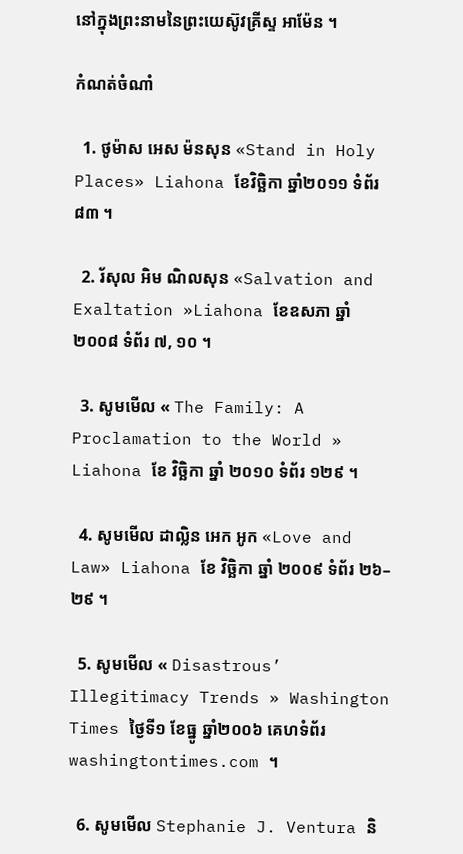នៅក្នុងព្រះនាមនៃព្រះយេស៊ូវគ្រីស្ទ អាម៉ែន ។

កំណត់ចំណាំ

  1. ថូម៉ាស អេស ម៉នសុន «Stand in Holy Places» Liahona ខែវិច្ឆិកា ឆ្នាំ២០១១ ទំព័រ ៨៣ ។

  2. រ័សុល អិម ណិលសុន «Salvation and Exaltation »Liahona ខែឧសភា ឆ្នាំ២០០៨ ទំព័រ ៧, ១០ ។

  3. សូមមើល « The Family: A Proclamation to the World » Liahona ខែ វិច្ឆិកា ឆ្នាំ ២០១០ ទំព័រ ១២៩ ។

  4. សូមមើល ដាល្លិន អេក អូក «Love and Law» Liahona ខែ វិច្ឆិកា ឆ្នាំ ២០០៩ ទំព័រ ២៦–២៩ ។

  5. សូមមើល « Disastrous’ Illegitimacy Trends » Washington Times ថ្ងៃទី១ ខែធ្នូ ឆ្នាំ២០០៦ គេហទំព័រ washingtontimes.com ។

  6. សូមមើល Stephanie J. Ventura និ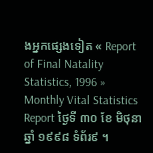ងអ្នកផ្សេងទៀត « Report of Final Natality Statistics, 1996 » Monthly Vital Statistics Report ថ្ងៃទី ៣០ ខែ មិថុនា ឆ្នាំ ១៩៩៨ ទំព័រ៩ ។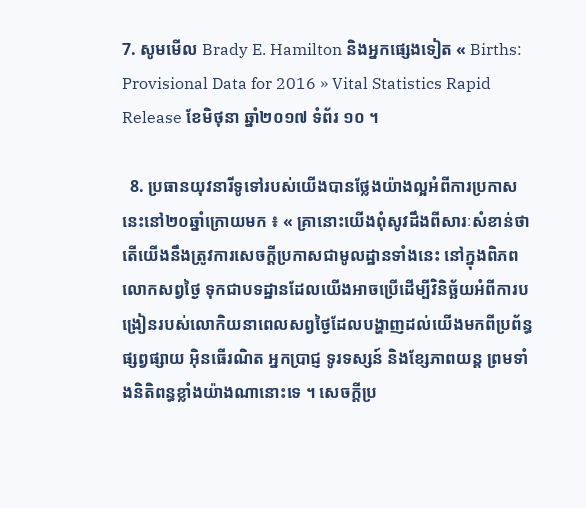7. សូមមើល Brady E. Hamilton និងអ្នកផ្សេងទៀត « Births: Provisional Data for 2016 » Vital Statistics Rapid Release ខែមិថុនា ឆ្នាំ២០១៧ ទំព័រ ១០ ។

  8. ប្រធានយុវនារីទូទៅរបស់យើងបានថ្លែងយ៉ាងល្អអំពីការប្រកាសនេះនៅ២០ឆ្នាំក្រោយមក ៖ « គ្រានោះយើងពុំសូវដឹងពីសារៈសំខាន់ថាតើយើងនឹងត្រូវការសេចក្ដីប្រកាសជាមូលដ្ឋានទាំងនេះ នៅក្នុងពិភពលោកសព្វថ្ងៃ ទុកជាបទដ្ឋានដែលយើងអាចប្រើដើម្បីវិនិច្ឆ័យអំពីការបង្រៀនរបស់លោកិយនាពេលសព្វថ្ងៃដែលបង្ហាញដល់យើងមកពីប្រព័ន្ធផ្សព្វផ្សាយ អ៊ិនធើរណិត អ្នកប្រាជ្ញ ទូរទស្សន៍ និងខ្សែភាពយន្ដ ព្រមទាំងនិតិពន្ធខ្លាំងយ៉ាងណានោះទេ ។ សេចក្ដីប្រ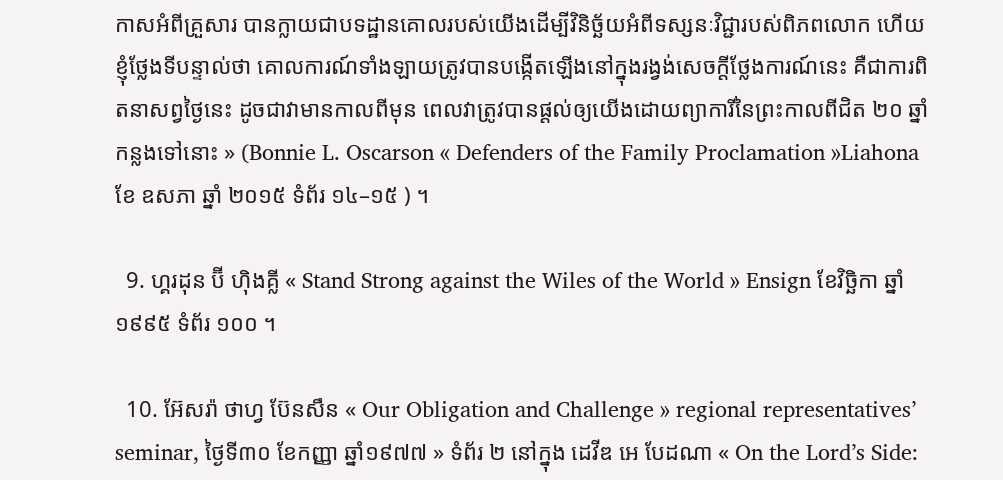កាសអំពីគ្រួសារ បានក្លាយជាបទដ្ឋានគោលរបស់យើងដើម្បីវិនិច្ឆ័យអំពីទស្សនៈវិជ្ជារបស់ពិភពលោក ហើយខ្ញុំថ្លែងទីបន្ទាល់ថា គោលការណ៍ទាំងឡាយត្រូវបានបង្កើតឡើងនៅក្នុងរង្វង់សេចក្ដីថ្លែងការណ៍នេះ គឺជាការពិតនាសព្វថ្ងៃនេះ ដូចជាវាមានកាលពីមុន ពេលវាត្រូវបានផ្ដល់ឲ្យយើងដោយព្យាការីនៃព្រះកាលពីជិត ២០ ឆ្នាំកន្លងទៅនោះ » (Bonnie L. Oscarson « Defenders of the Family Proclamation »Liahona ខែ ឧសភា ឆ្នាំ ២០១៥ ទំព័រ ១៤–១៥ ) ។

  9. ហ្គរដុន ប៊ី ហ៊ិងគ្លី « Stand Strong against the Wiles of the World » Ensign ខែវិច្ឆិកា ឆ្នាំ១៩៩៥ ទំព័រ ១០០ ។

  10. អ៊ែសរ៉ា ថាហ្វ ប៊ែនសឹន « Our Obligation and Challenge » regional representatives’ seminar, ថ្ងៃទី៣០ ខែកញ្ញា ឆ្នាំ១៩៧៧ » ទំព័រ ២ នៅក្នុង ដេវីឌ អេ បែដណា « On the Lord’s Side: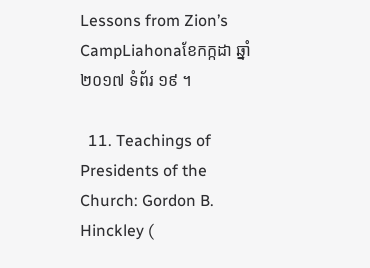Lessons from Zion’s CampLiahonaខែកក្កដា ឆ្នាំ២០១៧ ទំព័រ ១៩ ។

  11. Teachings of Presidents of the Church: Gordon B. Hinckley (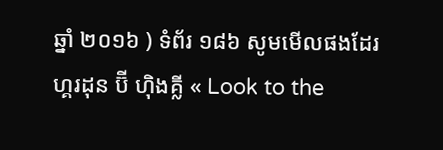ឆ្នាំ ២០១៦ ) ទំព័រ ១៨៦ សូមមើលផងដែរ ហ្គរដុន ប៊ី ហ៊ិងគ្លី « Look to the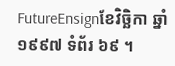FutureEnsignខែវិច្ឆិកា ឆ្នាំ១៩៩៧ ទំព័រ ៦៩ ។